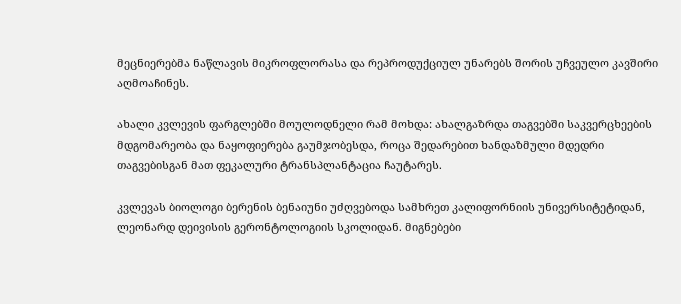მეცნიერებმა ნაწლავის მიკროფლორასა და რეპროდუქციულ უნარებს შორის უჩვეულო კავშირი აღმოაჩინეს.

ახალი კვლევის ფარგლებში მოულოდნელი რამ მოხდა: ახალგაზრდა თაგვებში საკვერცხეების მდგომარეობა და ნაყოფიერება გაუმჯობესდა, როცა შედარებით ხანდაზმული მდედრი თაგვებისგან მათ ფეკალური ტრანსპლანტაცია ჩაუტარეს.

კვლევას ბიოლოგი ბერენის ბენაიუნი უძღვებოდა სამხრეთ კალიფორნიის უნივერსიტეტიდან, ლეონარდ დეივისის გერონტოლოგიის სკოლიდან. მიგნებები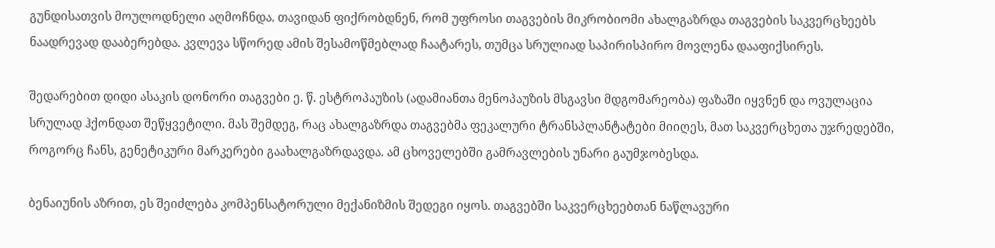გუნდისათვის მოულოდნელი აღმოჩნდა. თავიდან ფიქრობდნენ, რომ უფროსი თაგვების მიკრობიომი ახალგაზრდა თაგვების საკვერცხეებს ნაადრევად დააბერებდა. კვლევა სწორედ ამის შესამოწმებლად ჩაატარეს, თუმცა სრულიად საპირისპირო მოვლენა დააფიქსირეს.

შედარებით დიდი ასაკის დონორი თაგვები ე. წ. ესტროპაუზის (ადამიანთა მენოპაუზის მსგავსი მდგომარეობა) ფაზაში იყვნენ და ოვულაცია სრულად ჰქონდათ შეწყვეტილი. მას შემდეგ, რაც ახალგაზრდა თაგვებმა ფეკალური ტრანსპლანტატები მიიღეს, მათ საკვერცხეთა უჯრედებში, როგორც ჩანს, გენეტიკური მარკერები გაახალგაზრდავდა. ამ ცხოველებში გამრავლების უნარი გაუმჯობესდა.

ბენაიუნის აზრით, ეს შეიძლება კომპენსატორული მექანიზმის შედეგი იყოს. თაგვებში საკვერცხეებთან ნაწლავური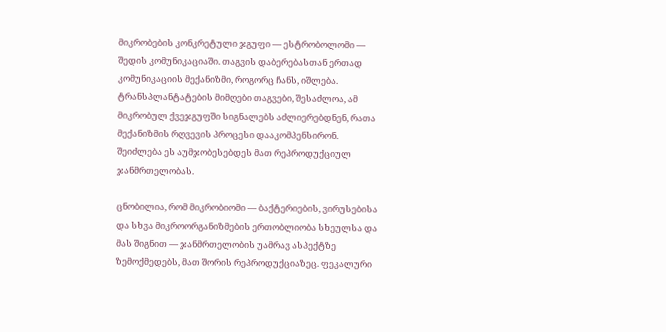მიკრობების კონკრეტული ჯგუფი — ესტრობოლომი — შედის კომუნიკაციაში. თაგვის დაბერებასთან ერთად კომუნიკაციის მექანიზმი, როგორც ჩანს, იშლება. ტრანსპლანტატების მიმღები თაგვები, შესაძლოა, ამ მიკრობულ ქვეჯგუფში სიგნალებს აძლიერებდნენ, რათა მექანიზმის რღვევის პროცესი დააკომპენსირონ. შეიძლება ეს აუმჯობესებდეს მათ რეპროდუქციულ ჯანმრთელობას.

ცნობილია, რომ მიკრობიომი — ბაქტერიების, ვირუსებისა და სხვა მიკროორგანიზმების ერთობლიობა სხეულსა და მას შიგნით — ჯანმრთელობის უამრავ ასპექტზე ზემოქმედებს, მათ შორის რეპროდუქციაზეც. ფეკალური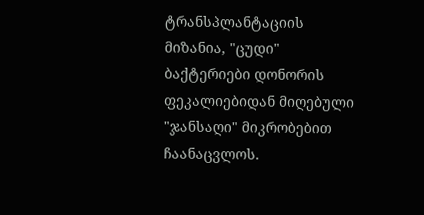ტრანსპლანტაციის მიზანია, "ცუდი" ბაქტერიები დონორის ფეკალიებიდან მიღებული "ჯანსაღი" მიკრობებით ჩაანაცვლოს.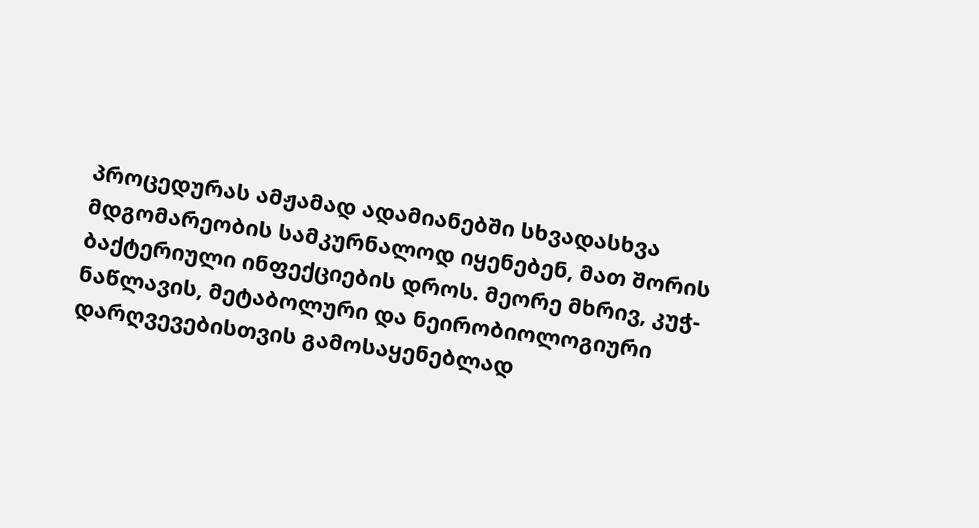პროცედურას ამჟამად ადამიანებში სხვადასხვა მდგომარეობის სამკურნალოდ იყენებენ, მათ შორის ბაქტერიული ინფექციების დროს. მეორე მხრივ, კუჭ-ნაწლავის, მეტაბოლური და ნეირობიოლოგიური დარღვევებისთვის გამოსაყენებლად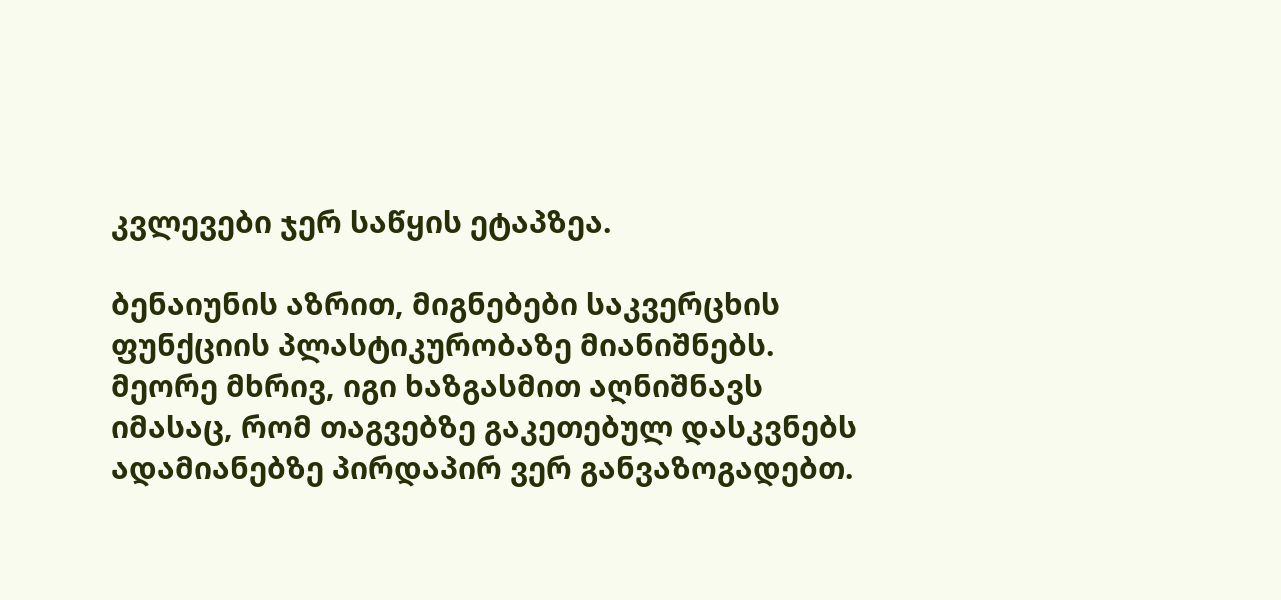კვლევები ჯერ საწყის ეტაპზეა.

ბენაიუნის აზრით, მიგნებები საკვერცხის ფუნქციის პლასტიკურობაზე მიანიშნებს. მეორე მხრივ, იგი ხაზგასმით აღნიშნავს იმასაც, რომ თაგვებზე გაკეთებულ დასკვნებს ადამიანებზე პირდაპირ ვერ განვაზოგადებთ.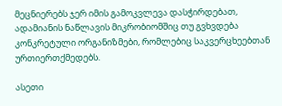მეცნიერებს ჯერ იმის გამოკვლევა დასჭირდებათ, ადამიანის ნაწლავის მიკრობიომშიც თუ გვხვდება კონკრეტული ორგანიზმები, რომლებიც საკვერცხეებთან ურთიერთქმედებს.

ასეთი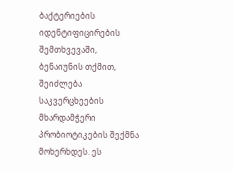ბაქტერიების იდენტიფიცირების შემთხვევაში, ბენაიუნის თქმით, შეიძლება საკვერცხეების მხარდამჭერი პრობიოტიკების შექმნა მოხერხდეს. ეს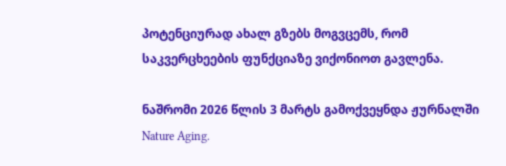პოტენციურად ახალ გზებს მოგვცემს, რომ საკვერცხეების ფუნქციაზე ვიქონიოთ გავლენა.

ნაშრომი 2026 წლის 3 მარტს გამოქვეყნდა ჟურნალში Nature Aging.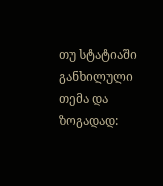თუ სტატიაში განხილული თემა და ზოგადად: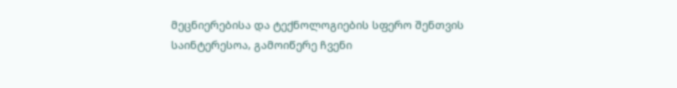მეცნიერებისა და ტექნოლოგიების სფერო შენთვის საინტერესოა, გამოიწერე ჩვენი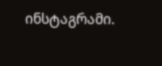ინსტაგრამი.